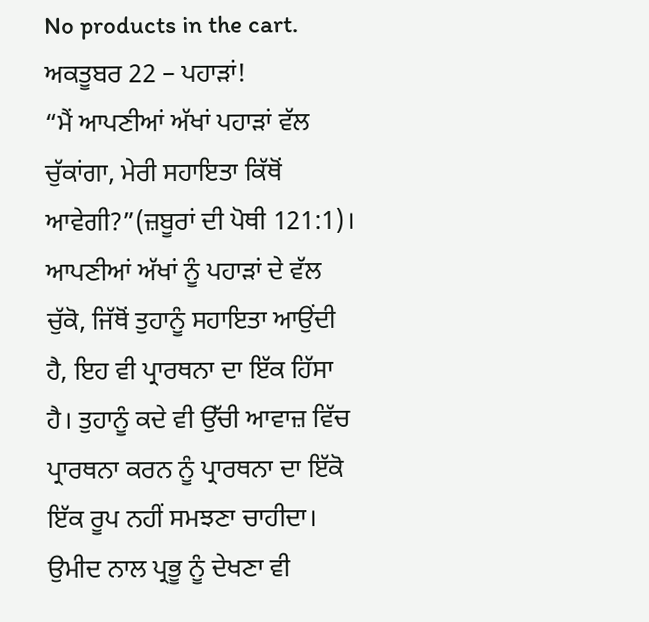No products in the cart.
ਅਕਤੂਬਰ 22 – ਪਹਾੜਾਂ!
“ਮੈਂ ਆਪਣੀਆਂ ਅੱਖਾਂ ਪਹਾੜਾਂ ਵੱਲ ਚੁੱਕਾਂਗਾ, ਮੇਰੀ ਸਹਾਇਤਾ ਕਿੱਥੋਂ ਆਵੇਗੀ?”(ਜ਼ਬੂਰਾਂ ਦੀ ਪੋਥੀ 121:1)।
ਆਪਣੀਆਂ ਅੱਖਾਂ ਨੂੰ ਪਹਾੜਾਂ ਦੇ ਵੱਲ ਚੁੱਕੋ, ਜਿੱਥੋਂ ਤੁਹਾਨੂੰ ਸਹਾਇਤਾ ਆਉਂਦੀ ਹੈ, ਇਹ ਵੀ ਪ੍ਰਾਰਥਨਾ ਦਾ ਇੱਕ ਹਿੱਸਾ ਹੈ। ਤੁਹਾਨੂੰ ਕਦੇ ਵੀ ਉੱਚੀ ਆਵਾਜ਼ ਵਿੱਚ ਪ੍ਰਾਰਥਨਾ ਕਰਨ ਨੂੰ ਪ੍ਰਾਰਥਨਾ ਦਾ ਇੱਕੋ ਇੱਕ ਰੂਪ ਨਹੀਂ ਸਮਝਣਾ ਚਾਹੀਦਾ। ਉਮੀਦ ਨਾਲ ਪ੍ਰਭੂ ਨੂੰ ਦੇਖਣਾ ਵੀ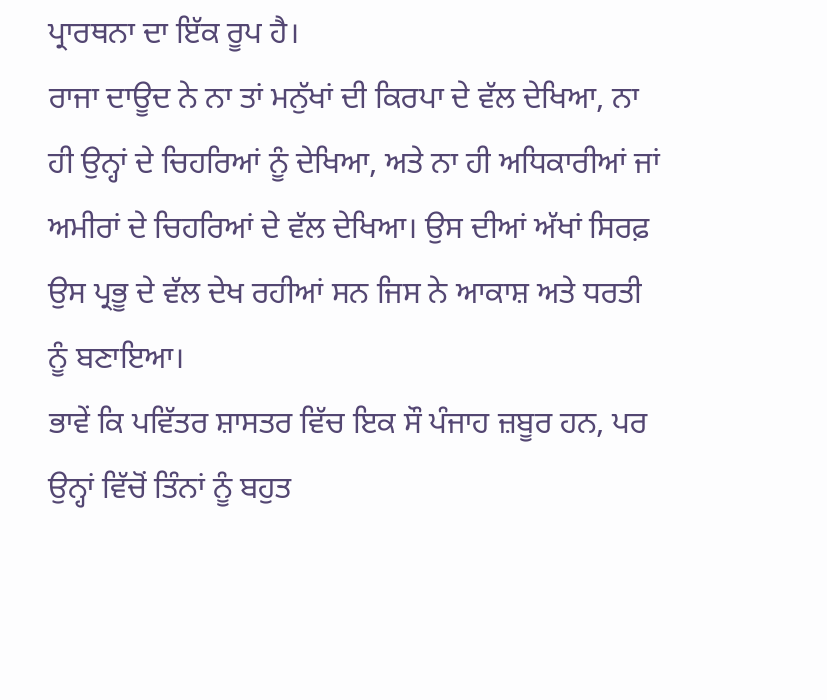ਪ੍ਰਾਰਥਨਾ ਦਾ ਇੱਕ ਰੂਪ ਹੈ।
ਰਾਜਾ ਦਾਊਦ ਨੇ ਨਾ ਤਾਂ ਮਨੁੱਖਾਂ ਦੀ ਕਿਰਪਾ ਦੇ ਵੱਲ ਦੇਖਿਆ, ਨਾ ਹੀ ਉਨ੍ਹਾਂ ਦੇ ਚਿਹਰਿਆਂ ਨੂੰ ਦੇਖਿਆ, ਅਤੇ ਨਾ ਹੀ ਅਧਿਕਾਰੀਆਂ ਜਾਂ ਅਮੀਰਾਂ ਦੇ ਚਿਹਰਿਆਂ ਦੇ ਵੱਲ ਦੇਖਿਆ। ਉਸ ਦੀਆਂ ਅੱਖਾਂ ਸਿਰਫ਼ ਉਸ ਪ੍ਰਭੂ ਦੇ ਵੱਲ ਦੇਖ ਰਹੀਆਂ ਸਨ ਜਿਸ ਨੇ ਆਕਾਸ਼ ਅਤੇ ਧਰਤੀ ਨੂੰ ਬਣਾਇਆ।
ਭਾਵੇਂ ਕਿ ਪਵਿੱਤਰ ਸ਼ਾਸਤਰ ਵਿੱਚ ਇਕ ਸੌ ਪੰਜਾਹ ਜ਼ਬੂਰ ਹਨ, ਪਰ ਉਨ੍ਹਾਂ ਵਿੱਚੋਂ ਤਿੰਨਾਂ ਨੂੰ ਬਹੁਤ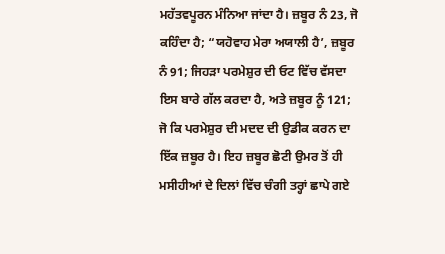ਮਹੱਤਵਪੂਰਨ ਮੰਨਿਆ ਜਾਂਦਾ ਹੈ। ਜ਼ਬੂਰ ਨੰ 23, ਜੋ ਕਹਿੰਦਾ ਹੈ; “ਯਹੋਵਾਹ ਮੇਰਾ ਅਯਾਲੀ ਹੈ’, ਜ਼ਬੂਰ ਨੰ 91; ਜਿਹੜਾ ਪਰਮੇਸ਼ੁਰ ਦੀ ਓਟ ਵਿੱਚ ਵੱਸਦਾ ਇਸ ਬਾਰੇ ਗੱਲ ਕਰਦਾ ਹੈ, ਅਤੇ ਜ਼ਬੂਰ ਨੂੰ 121; ਜੋ ਕਿ ਪਰਮੇਸ਼ੁਰ ਦੀ ਮਦਦ ਦੀ ਉਡੀਕ ਕਰਨ ਦਾ ਇੱਕ ਜ਼ਬੂਰ ਹੈ। ਇਹ ਜ਼ਬੂਰ ਛੋਟੀ ਉਮਰ ਤੋਂ ਹੀ ਮਸੀਹੀਆਂ ਦੇ ਦਿਲਾਂ ਵਿੱਚ ਚੰਗੀ ਤਰ੍ਹਾਂ ਛਾਪੇ ਗਏ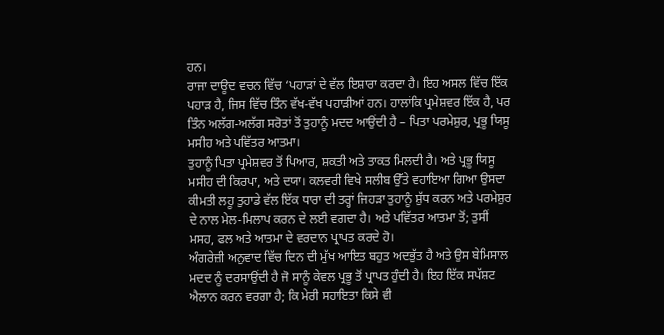ਹਨ।
ਰਾਜਾ ਦਾਊਦ ਵਚਨ ਵਿੱਚ ‘ਪਹਾੜਾਂ ਦੇ ਵੱਲ ਇਸ਼ਾਰਾ ਕਰਦਾ ਹੈ। ਇਹ ਅਸਲ ਵਿੱਚ ਇੱਕ ਪਹਾੜ ਹੈ, ਜਿਸ ਵਿੱਚ ਤਿੰਨ ਵੱਖ-ਵੱਖ ਪਹਾੜੀਆਂ ਹਨ। ਹਾਲਾਂਕਿ ਪ੍ਰਮੇਸ਼ਵਰ ਇੱਕ ਹੈ, ਪਰ ਤਿੰਨ ਅਲੱਗ-ਅਲੱਗ ਸਰੋਤਾਂ ਤੋਂ ਤੁਹਾਨੂੰ ਮਦਦ ਆਉਂਦੀ ਹੈ – ਪਿਤਾ ਪਰਮੇਸ਼ੁਰ, ਪ੍ਰਭੂ ਯਿਸੂ ਮਸੀਹ ਅਤੇ ਪਵਿੱਤਰ ਆਤਮਾ।
ਤੁਹਾਨੂੰ ਪਿਤਾ ਪ੍ਰਮੇਸ਼ਵਰ ਤੋਂ ਪਿਆਰ, ਸ਼ਕਤੀ ਅਤੇ ਤਾਕਤ ਮਿਲਦੀ ਹੈ। ਅਤੇ ਪ੍ਰਭੂ ਯਿਸੂ ਮਸੀਹ ਦੀ ਕਿਰਪਾ, ਅਤੇ ਦਯਾ। ਕਲਵਰੀ ਵਿਖੇ ਸਲੀਬ ਉੱਤੇ ਵਹਾਇਆ ਗਿਆ ਉਸਦਾ ਕੀਮਤੀ ਲਹੂ ਤੁਹਾਡੇ ਵੱਲ ਇੱਕ ਧਾਰਾ ਦੀ ਤਰ੍ਹਾਂ ਜਿਹੜਾ ਤੁਹਾਨੂੰ ਸ਼ੁੱਧ ਕਰਨ ਅਤੇ ਪਰਮੇਸ਼ੁਰ ਦੇ ਨਾਲ ਮੇਲ-ਮਿਲਾਪ ਕਰਨ ਦੇ ਲਈ ਵਗਦਾ ਹੈ। ਅਤੇ ਪਵਿੱਤਰ ਆਤਮਾ ਤੋਂ; ਤੁਸੀਂ ਮਸਹ, ਫਲ ਅਤੇ ਆਤਮਾ ਦੇ ਵਰਦਾਨ ਪ੍ਰਾਪਤ ਕਰਦੇ ਹੋ।
ਅੰਗਰੇਜ਼ੀ ਅਨੁਵਾਦ ਵਿੱਚ ਦਿਨ ਦੀ ਮੁੱਖ ਆਇਤ ਬਹੁਤ ਅਦਭੁੱਤ ਹੈ ਅਤੇ ਉਸ ਬੇਮਿਸਾਲ ਮਦਦ ਨੂੰ ਦਰਸਾਉਂਦੀ ਹੈ ਜੋ ਸਾਨੂੰ ਕੇਵਲ ਪ੍ਰਭੂ ਤੋਂ ਪ੍ਰਾਪਤ ਹੁੰਦੀ ਹੈ। ਇਹ ਇੱਕ ਸਪੱਸ਼ਟ ਐਲਾਨ ਕਰਨ ਵਰਗਾ ਹੈ; ਕਿ ਮੇਰੀ ਸਹਾਇਤਾ ਕਿਸੇ ਵੀ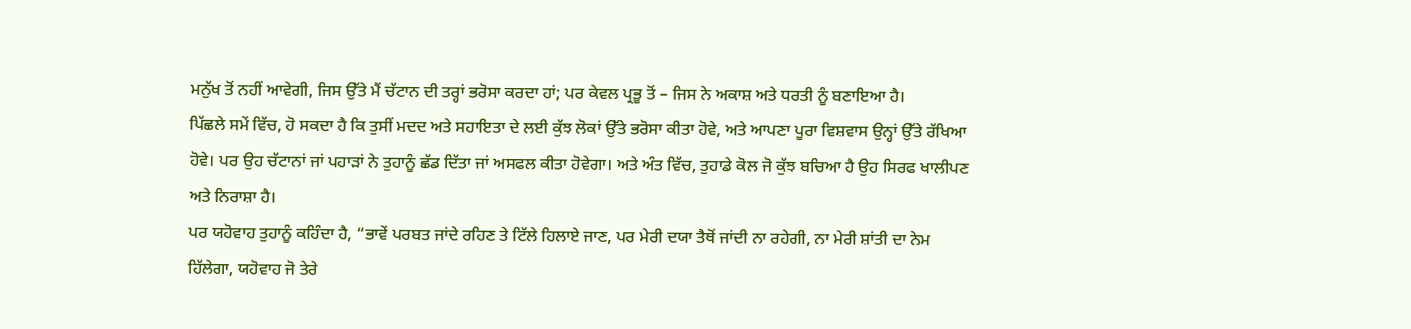ਮਨੁੱਖ ਤੋਂ ਨਹੀਂ ਆਵੇਗੀ, ਜਿਸ ਉੱਤੇ ਮੈਂ ਚੱਟਾਨ ਦੀ ਤਰ੍ਹਾਂ ਭਰੋਸਾ ਕਰਦਾ ਹਾਂ; ਪਰ ਕੇਵਲ ਪ੍ਰਭੂ ਤੋਂ – ਜਿਸ ਨੇ ਅਕਾਸ਼ ਅਤੇ ਧਰਤੀ ਨੂੰ ਬਣਾਇਆ ਹੈ।
ਪਿੱਛਲੇ ਸਮੇਂ ਵਿੱਚ, ਹੋ ਸਕਦਾ ਹੈ ਕਿ ਤੁਸੀਂ ਮਦਦ ਅਤੇ ਸਹਾਇਤਾ ਦੇ ਲਈ ਕੁੱਝ ਲੋਕਾਂ ਉੱਤੇ ਭਰੋਸਾ ਕੀਤਾ ਹੋਵੇ, ਅਤੇ ਆਪਣਾ ਪੂਰਾ ਵਿਸ਼ਵਾਸ ਉਨ੍ਹਾਂ ਉੱਤੇ ਰੱਖਿਆ ਹੋਵੇ। ਪਰ ਉਹ ਚੱਟਾਨਾਂ ਜਾਂ ਪਹਾੜਾਂ ਨੇ ਤੁਹਾਨੂੰ ਛੱਡ ਦਿੱਤਾ ਜਾਂ ਅਸਫਲ ਕੀਤਾ ਹੋਵੇਗਾ। ਅਤੇ ਅੰਤ ਵਿੱਚ, ਤੁਹਾਡੇ ਕੋਲ ਜੋ ਕੁੱਝ ਬਚਿਆ ਹੈ ਉਹ ਸਿਰਫ ਖਾਲੀਪਣ ਅਤੇ ਨਿਰਾਸ਼ਾ ਹੈ।
ਪਰ ਯਹੋਵਾਹ ਤੁਹਾਨੂੰ ਕਹਿੰਦਾ ਹੈ, “ਭਾਵੇਂ ਪਰਬਤ ਜਾਂਦੇ ਰਹਿਣ ਤੇ ਟਿੱਲੇ ਹਿਲਾਏ ਜਾਣ, ਪਰ ਮੇਰੀ ਦਯਾ ਤੈਥੋਂ ਜਾਂਦੀ ਨਾ ਰਹੇਗੀ, ਨਾ ਮੇਰੀ ਸ਼ਾਂਤੀ ਦਾ ਨੇਮ ਹਿੱਲੇਗਾ, ਯਹੋਵਾਹ ਜੋ ਤੇਰੇ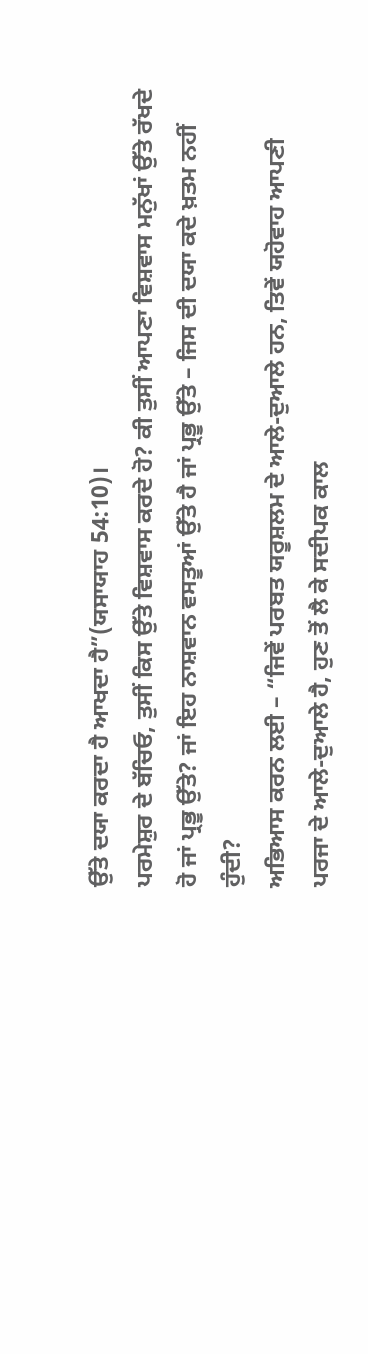ਉੱਤੇ ਦਯਾ ਕਰਦਾ ਹੈ ਆਖਦਾ ਹੈ”(ਯਸਾਯਾਹ 54:10)।
ਪਰਮੇਸ਼ੁਰ ਦੇ ਬੱਚਿਓ, ਤੁਸੀਂ ਕਿਸ ਉੱਤੇ ਵਿਸ਼ਵਾਸ ਕਰਦੇ ਹੋ? ਕੀ ਤੁਸੀਂ ਆਪਣਾ ਵਿਸ਼ਵਾਸ ਮਨੁੱਖਾਂ ਉੱਤੇ ਰੱਖਦੇ ਹੋ ਜਾਂ ਪ੍ਰਭੂ ਉੱਤੇ? ਜਾਂ ਇਹ ਨਾਸ਼ਵਾਨ ਵਸਤੂਆਂ ਉੱਤੇ ਹੈ ਜਾਂ ਪ੍ਰਭੂ ਉੱਤੇ – ਜਿਸ ਦੀ ਦਯਾ ਕਦੇ ਖ਼ਤਮ ਨਹੀਂ ਹੁੰਦੀ?
ਅਭਿਆਸ ਕਰਨ ਲਈ – “ਜਿਵੇਂ ਪਰਬਤ ਯਰੂਸ਼ਲਮ ਦੇ ਆਲੇ-ਦੁਆਲੇ ਹਨ, ਤਿਵੇਂ ਯਹੋਵਾਹ ਆਪਣੀ ਪਰਜਾ ਦੇ ਆਲੇ-ਦੁਆਲੇ ਹੈ, ਹੁਣ ਤੋਂ ਲੈ ਕੇ ਸਦੀਪਕ ਕਾਲ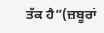ਤੱਕ ਹੈ”(ਜ਼ਬੂਰਾਂ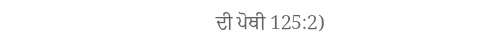ਦੀ ਪੋਥੀ 125:2)